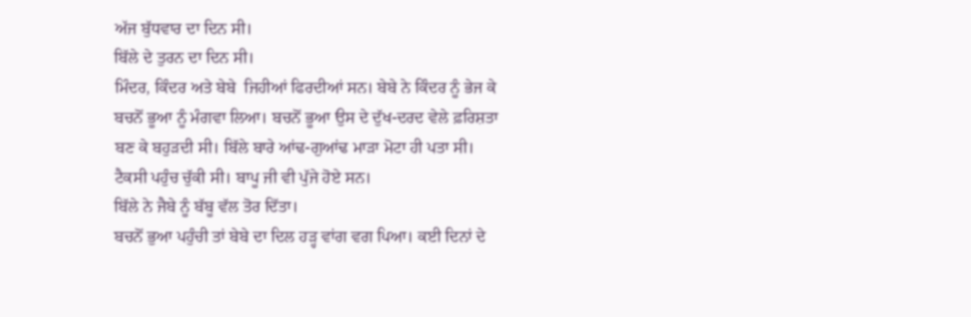ਅੱਜ ਬੁੱਧਵਾਰ ਦਾ ਦਿਨ ਸੀ।
ਬਿੱਲੇ ਦੇ ਤੁਰਨ ਦਾ ਦਿਨ ਸੀ।
ਮਿੰਦਰ, ਕਿੰਦਰ ਅਤੇ ਬੇਬੇ  ਜਿਹੀਆਂ ਫਿਰਦੀਆਂ ਸਨ। ਬੇਬੇ ਨੇ ਕਿੰਦਰ ਨੂੰ ਭੇਜ ਕੇ ਬਚਨੋਂ ਭੂਆ ਨੂੰ ਮੰਗਵਾ ਲਿਆ। ਬਚਨੋਂ ਭੂਆ ਉਸ ਦੇ ਦੁੱਖ-ਦਰਦ ਵੇਲੇ ਫ਼ਰਿਸ਼ਤਾ ਬਣ ਕੇ ਬਹੁੜਦੀ ਸੀ। ਬਿੱਲੇ ਬਾਰੇ ਆਂਢ-ਗੁਆਂਢ ਮਾੜਾ ਮੋਟਾ ਹੀ ਪਤਾ ਸੀ। ਟੈਕਸੀ ਪਹੁੰਚ ਚੁੱਕੀ ਸੀ। ਬਾਪੂ ਜੀ ਵੀ ਪੁੱਜੇ ਹੋਏ ਸਨ।
ਬਿੱਲੇ ਨੇ ਜੈਬੇ ਨੂੰ ਬੱਬੂ ਵੱਲ ਤੋਰ ਦਿੱਤਾ।
ਬਚਨੋਂ ਭੁਆ ਪਹੁੰਚੀ ਤਾਂ ਬੇਬੇ ਦਾ ਦਿਲ ਹੜ੍ਹ ਵਾਂਗ ਵਗ ਪਿਆ। ਕਈ ਦਿਨਾਂ ਦੇ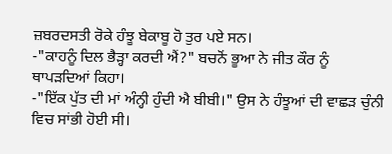ਜ਼ਬਰਦਸਤੀ ਰੋਕੇ ਹੰਝੂ ਬੇਕਾਬੂ ਹੋ ਤੁਰ ਪਏ ਸਨ।
-"ਕਾਹਨੂੰ ਦਿਲ ਭੈੜ੍ਹਾ ਕਰਦੀ ਐਂ?" ਬਚਨੋਂ ਭੂਆ ਨੇ ਜੀਤ ਕੌਰ ਨੂੰ ਥਾਪੜਦਿਆਂ ਕਿਹਾ।
-"ਇੱਕ ਪੁੱਤ ਦੀ ਮਾਂ ਅੰਨ੍ਹੀ ਹੁੰਦੀ ਐ ਬੀਬੀ।" ਉਸ ਨੇ ਹੰਝੂਆਂ ਦੀ ਵਾਛੜ ਚੁੰਨੀ ਵਿਚ ਸਾਂਭੀ ਹੋਈ ਸੀ।